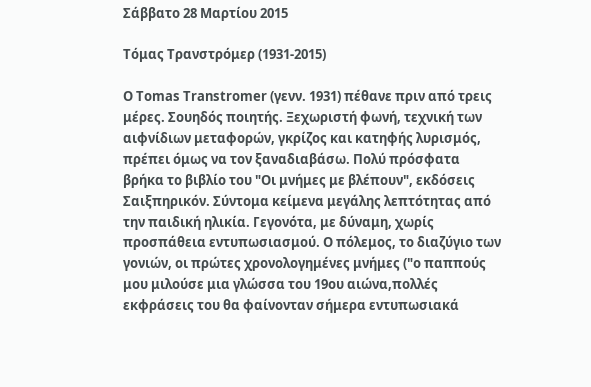Σάββατο 28 Μαρτίου 2015

Τόμας Τρανστρόμερ (1931-2015)

Ο Tomas Transtromer (γενν. 1931) πέθανε πριν από τρεις μέρες. Σουηδός ποιητής. Ξεχωριστή φωνή, τεχνική των αιφνίδιων μεταφορών, γκρίζος και κατηφής λυρισμός, πρέπει όμως να τον ξαναδιαβάσω. Πολύ πρόσφατα βρήκα το βιβλίο του "Οι μνήμες με βλέπουν", εκδόσεις Σαιξπηρικόν. Σύντομα κείμενα μεγάλης λεπτότητας από την παιδική ηλικία. Γεγονότα, με δύναμη, χωρίς προσπάθεια εντυπωσιασμού. Ο πόλεμος, το διαζύγιο των γονιών, οι πρώτες χρονολογημένες μνήμες ("ο παππούς μου μιλούσε μια γλώσσα του 19ου αιώνα,πολλές εκφράσεις του θα φαίνονταν σήμερα εντυπωσιακά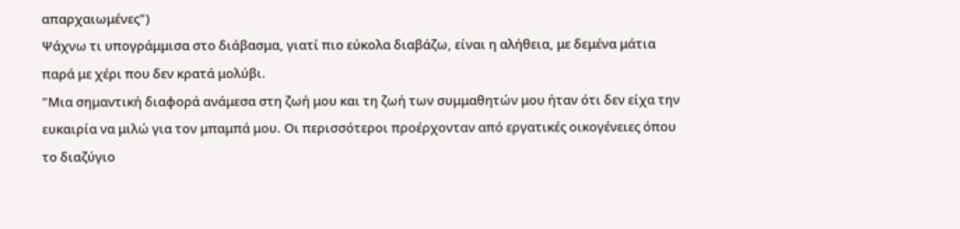απαρχαιωμένες")
Ψάχνω τι υπογράμμισα στο διάβασμα, γιατί πιο εύκολα διαβάζω, είναι η αλήθεια, με δεμένα μάτια παρά με χέρι που δεν κρατά μολύβι.
"Μια σημαντική διαφορά ανάμεσα στη ζωή μου και τη ζωή των συμμαθητών μου ήταν ότι δεν είχα την ευκαιρία να μιλώ για τον μπαμπά μου. Οι περισσότεροι προέρχονταν από εργατικές οικογένειες όπου το διαζύγιο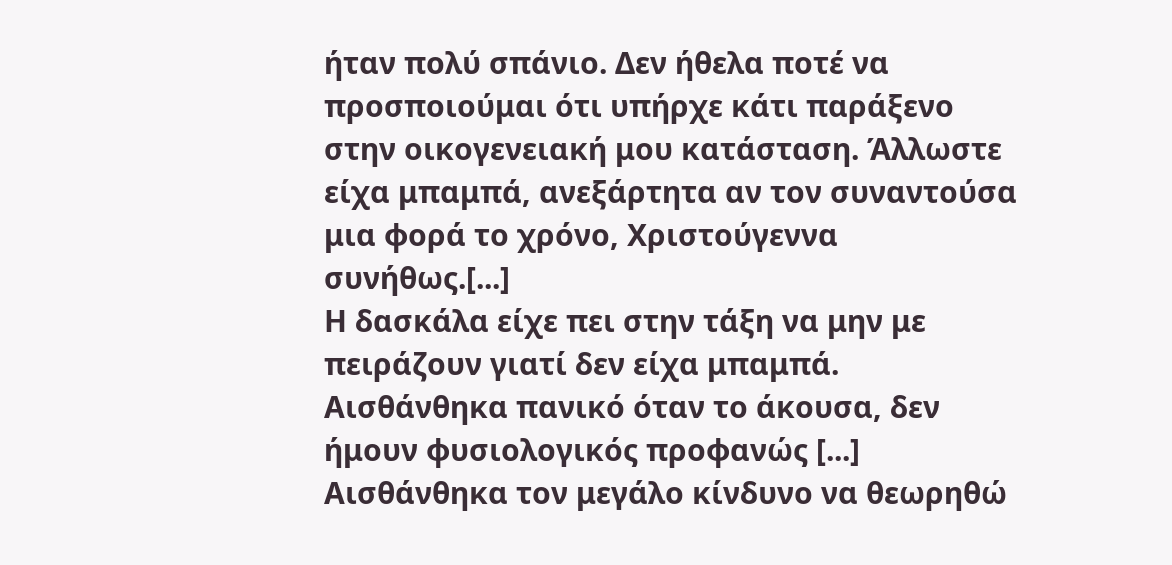ήταν πολύ σπάνιο. Δεν ήθελα ποτέ να προσποιούμαι ότι υπήρχε κάτι παράξενο στην οικογενειακή μου κατάσταση. Άλλωστε είχα μπαμπά, ανεξάρτητα αν τον συναντούσα μια φορά το χρόνο, Χριστούγεννα συνήθως.[...]
Η δασκάλα είχε πει στην τάξη να μην με πειράζουν γιατί δεν είχα μπαμπά.
Αισθάνθηκα πανικό όταν το άκουσα, δεν ήμουν φυσιολογικός προφανώς [...] Αισθάνθηκα τον μεγάλο κίνδυνο να θεωρηθώ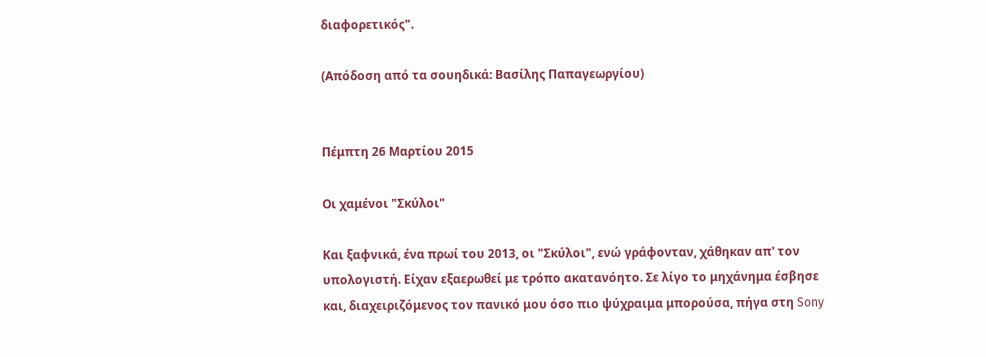διαφορετικός".

(Απόδοση από τα σουηδικά: Βασίλης Παπαγεωργίου)


Πέμπτη 26 Μαρτίου 2015

Οι χαμένοι "Σκύλοι"

Και ξαφνικά, ένα πρωί του 2013, οι "Σκύλοι", ενώ γράφονταν, χάθηκαν απ' τον υπολογιστή. Είχαν εξαερωθεί με τρόπο ακατανόητο. Σε λίγο το μηχάνημα έσβησε και, διαχειριζόμενος τον πανικό μου όσο πιο ψύχραιμα μπορούσα, πήγα στη Sony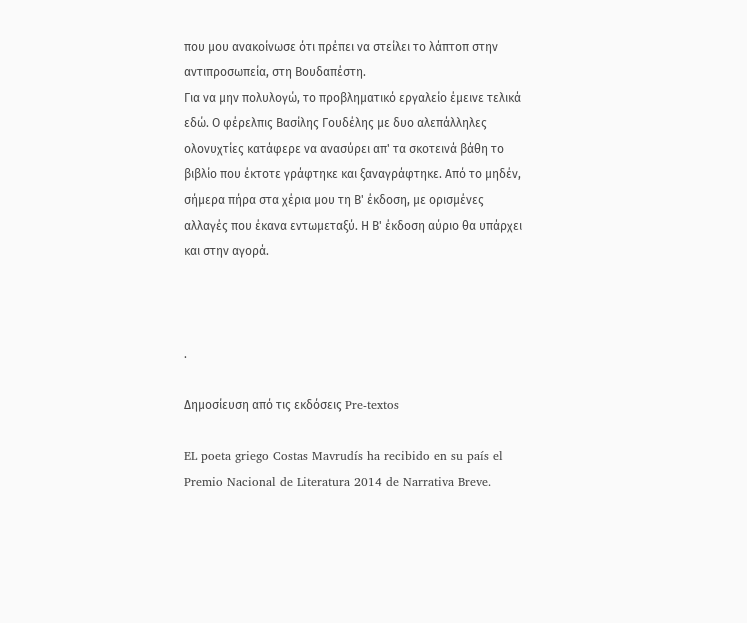που μου ανακοίνωσε ότι πρέπει να στείλει το λάπτοπ στην αντιπροσωπεία, στη Βουδαπέστη.
Για να μην πολυλογώ, το προβληματικό εργαλείο έμεινε τελικά εδώ. Ο φέρελπις Βασίλης Γουδέλης με δυο αλεπάλληλες ολονυχτίες κατάφερε να ανασύρει απ' τα σκοτεινά βάθη το βιβλίο που έκτοτε γράφτηκε και ξαναγράφτηκε. Από το μηδέν, σήμερα πήρα στα χέρια μου τη Β' έκδοση, με ορισμένες αλλαγές που έκανα εντωμεταξύ. Η Β' έκδοση αύριο θα υπάρχει και στην αγορά.



.

Δημοσίευση από τις εκδόσεις Pre-textos

EL poeta griego Costas Mavrudís ha recibido en su país el Premio Nacional de Literatura 2014 de Narrativa Breve.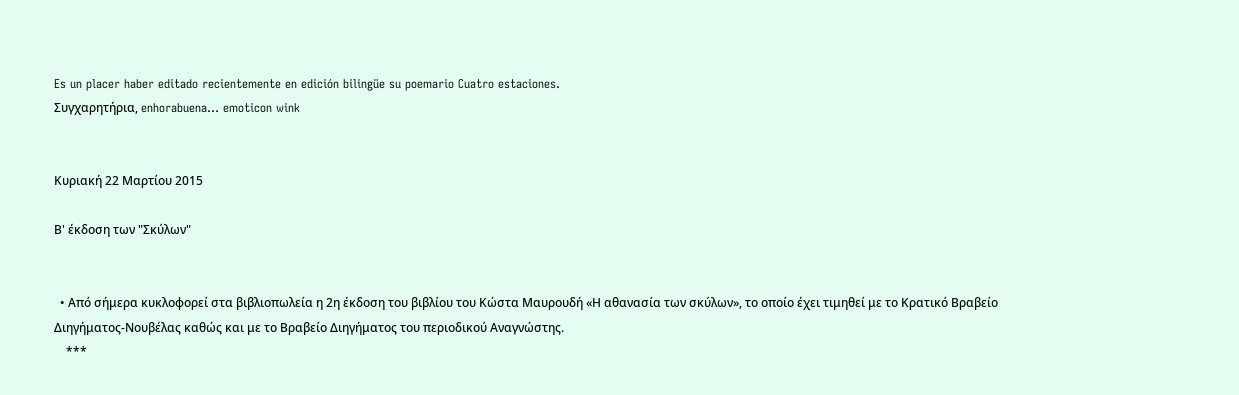Es un placer haber editado recientemente en edición bilingüe su poemario Cuatro estaciones.
Συγχαρητήρια, enhorabuena... emoticon wink


Κυριακή 22 Μαρτίου 2015

Β' έκδοση των "Σκύλων"


  • Από σήμερα κυκλοφορεί στα βιβλιοπωλεία η 2η έκδοση του βιβλίου του Κώστα Μαυρουδή «Η αθανασία των σκύλων», το οποίο έχει τιμηθεί με το Κρατικό Βραβείο Διηγήματος-Νουβέλας καθώς και με το Βραβείο Διηγήματος του περιοδικού Αναγνώστης.
    ***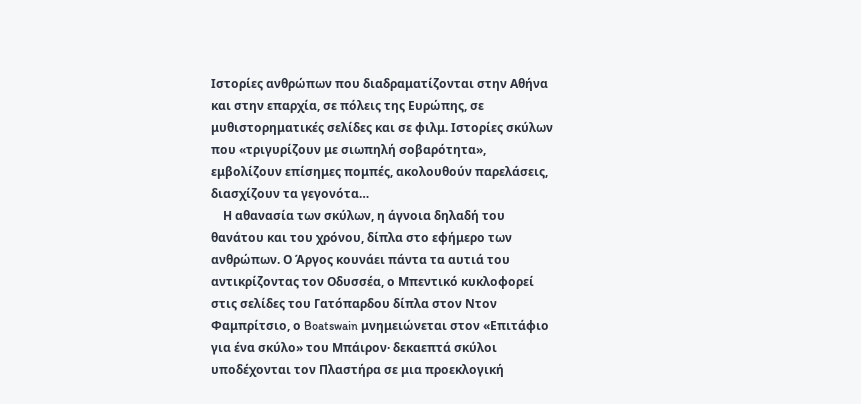Ιστορίες ανθρώπων που διαδραματίζονται στην Αθήνα και στην επαρχία, σε πόλεις της Ευρώπης, σε μυθιστορηματικές σελίδες και σε φιλμ. Ιστορίες σκύλων που «τριγυρίζουν με σιωπηλή σοβαρότητα», εμβολίζουν επίσημες πομπές, ακολουθούν παρελάσεις, διασχίζουν τα γεγονότα…
    Η αθανασία των σκύλων, η άγνοια δηλαδή του θανάτου και του χρόνου, δίπλα στο εφήμερο των ανθρώπων. Ο Άργος κουνάει πάντα τα αυτιά του αντικρίζοντας τον Οδυσσέα, ο Μπεντικό κυκλοφορεί στις σελίδες του Γατόπαρδου δίπλα στον Ντον Φαμπρίτσιο, ο Boatswain μνημειώνεται στον «Επιτάφιο για ένα σκύλο» του Μπάιρον· δεκαεπτά σκύλοι υποδέχονται τον Πλαστήρα σε μια προεκλογική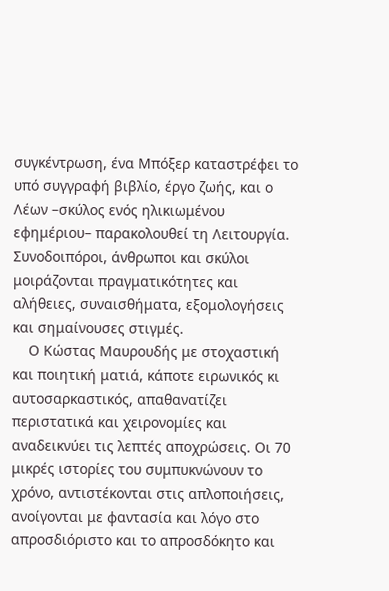συγκέντρωση, ένα Μπόξερ καταστρέφει το υπό συγγραφή βιβλίο, έργο ζωής, και ο Λέων –σκύλος ενός ηλικιωμένου εφημέριου– παρακολουθεί τη Λειτουργία. Συνοδοιπόροι, άνθρωποι και σκύλοι μοιράζονται πραγματικότητες και αλήθειες, συναισθήματα, εξομολογήσεις και σημαίνουσες στιγμές.
    Ο Κώστας Μαυρουδής με στοχαστική και ποιητική ματιά, κάποτε ειρωνικός κι αυτοσαρκαστικός, απαθανατίζει περιστατικά και χειρονομίες και αναδεικνύει τις λεπτές αποχρώσεις. Οι 70 μικρές ιστορίες του συμπυκνώνουν το χρόνο, αντιστέκονται στις απλοποιήσεις, ανοίγονται με φαντασία και λόγο στο απροσδιόριστο και το απροσδόκητο και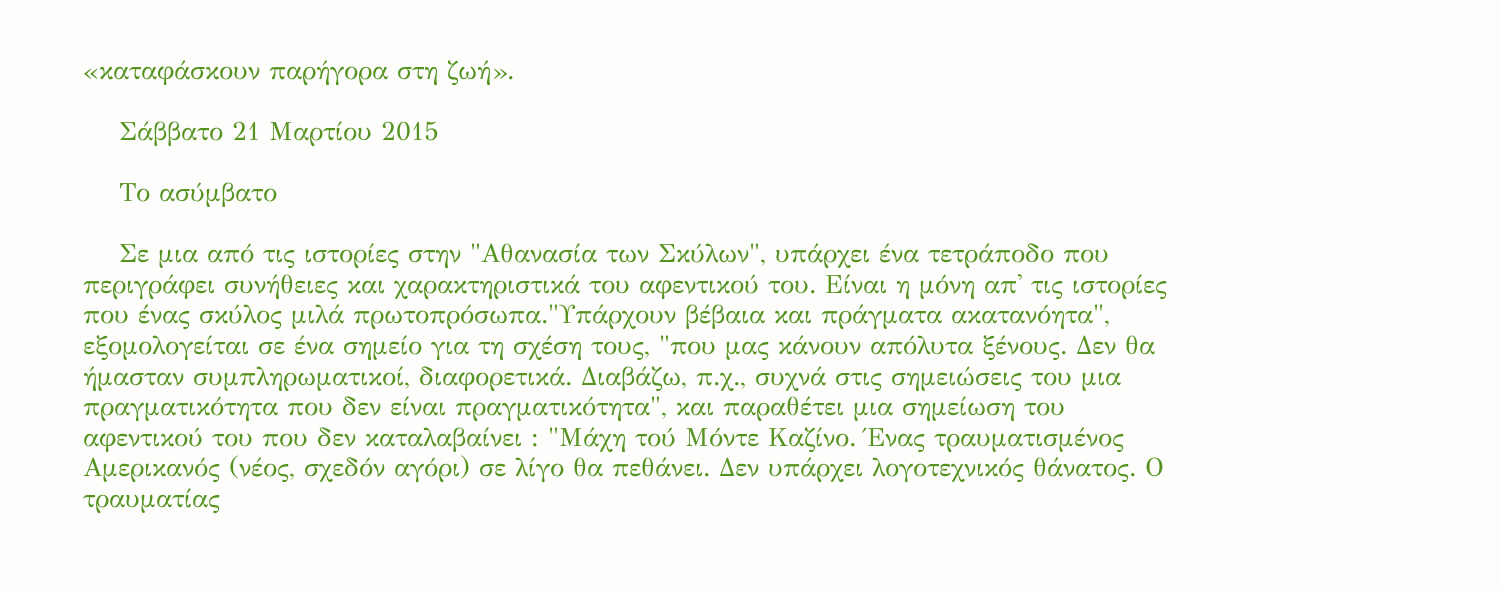«καταφάσκουν παρήγορα στη ζωή».

    Σάββατο 21 Μαρτίου 2015

    Το ασύμβατο

    Σε μια από τις ιστορίες στην "Αθανασία των Σκύλων", υπάρχει ένα τετράποδο που περιγράφει συνήθειες και χαρακτηριστικά του αφεντικού του. Είναι η μόνη απ' τις ιστορίες που ένας σκύλος μιλά πρωτοπρόσωπα."Υπάρχουν βέβαια και πράγματα ακατανόητα", εξομολογείται σε ένα σημείο για τη σχέση τους, "που μας κάνουν απόλυτα ξένους. Δεν θα ήμασταν συμπληρωματικοί, διαφορετικά. Διαβάζω, π.χ., συχνά στις σημειώσεις του μια πραγματικότητα που δεν είναι πραγματικότητα", και παραθέτει μια σημείωση του αφεντικού του που δεν καταλαβαίνει : "Μάχη τού Μόντε Καζίνο. Ένας τραυματισμένος Αμερικανός (νέος, σχεδόν αγόρι) σε λίγο θα πεθάνει. Δεν υπάρχει λογοτεχνικός θάνατος. Ο τραυματίας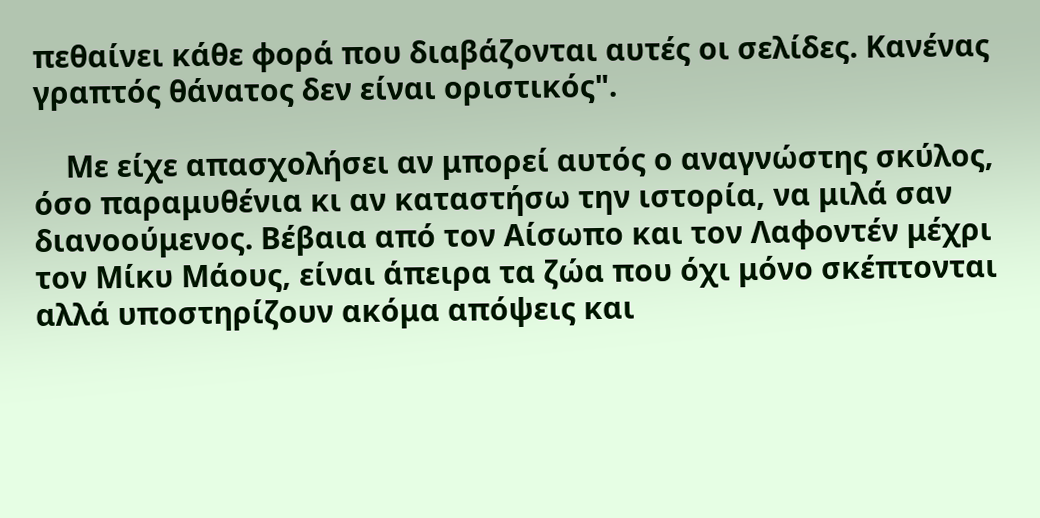πεθαίνει κάθε φορά που διαβάζονται αυτές οι σελίδες. Κανένας γραπτός θάνατος δεν είναι οριστικός".

    Με είχε απασχολήσει αν μπορεί αυτός ο αναγνώστης σκύλος, όσο παραμυθένια κι αν καταστήσω την ιστορία, να μιλά σαν διανοούμενος. Βέβαια από τον Αίσωπο και τον Λαφοντέν μέχρι τον Μίκυ Μάους, είναι άπειρα τα ζώα που όχι μόνο σκέπτονται αλλά υποστηρίζουν ακόμα απόψεις και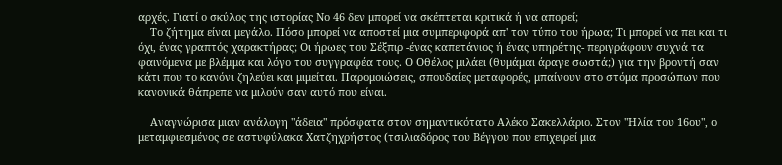αρχές. Γιατί ο σκύλος της ιστορίας Νο 46 δεν μπορεί να σκέπτεται κριτικά ή να απορεί;
    Το ζήτημα είναι μεγάλο. Πόσο μπορεί να αποστεί μια συμπεριφορά απ' τον τύπο του ήρωα; Τι μπορεί να πει και τι όχι, ένας γραπτός χαρακτήρας; Οι ήρωες του Σέξπιρ -ένας καπετάνιος ή ένας υπηρέτης- περιγράφουν συχνά τα φαινόμενα με βλέμμα και λόγο του συγγραφέα τους. Ο Οθέλος μιλάει (θυμάμαι άραγε σωστά;) για την βροντή σαν κάτι που το κανόνι ζηλεύει και μιμείται. Παρομοιώσεις, σπουδαίες μεταφορές, μπαίνουν στο στόμα προσώπων που κανονικά θάπρεπε να μιλούν σαν αυτό που είναι.

    Αναγνώρισα μιαν ανάλογη "άδεια" πρόσφατα στον σημαντικότατο Αλέκο Σακελλάριο. Στον "Ηλία του 16ου", ο μεταμφιεσμένος σε αστυφύλακα Χατζηχρήστος (τσιλιαδόρος του Βέγγου που επιχειρεί μια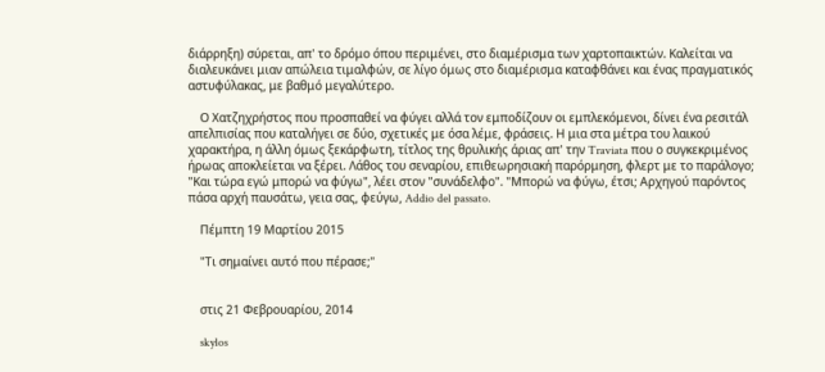διάρρηξη) σύρεται, απ' το δρόμο όπου περιμένει, στο διαμέρισμα των χαρτοπαικτών. Καλείται να διαλευκάνει μιαν απώλεια τιμαλφών, σε λίγο όμως στο διαμέρισμα καταφθάνει και ένας πραγματικός αστυφύλακας, με βαθμό μεγαλύτερο.

    Ο Χατζηχρήστος που προσπαθεί να φύγει αλλά τον εμποδίζουν οι εμπλεκόμενοι, δίνει ένα ρεσιτάλ απελπισίας που καταλήγει σε δύο, σχετικές με όσα λέμε, φράσεις. Η μια στα μέτρα του λαικού χαρακτήρα, η άλλη όμως ξεκάρφωτη, τίτλος της θρυλικής άριας απ' την Traviata που ο συγκεκριμένος ήρωας αποκλείεται να ξέρει. Λάθος του σεναρίου, επιθεωρησιακή παρόρμηση, φλερτ με το παράλογο; "Και τώρα εγώ μπορώ να φύγω", λέει στον "συνάδελφο". "Μπορώ να φύγω, έτσι; Αρχηγού παρόντος πάσα αρχή παυσάτω, γεια σας, φεύγω, Addio del passato.

    Πέμπτη 19 Μαρτίου 2015

    "Τι σημαίνει αυτό που πέρασε;"


    στις 21 Φεβρουαρίου, 2014

    skylos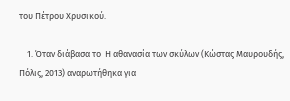του Πέτρου Χρυσικού.

    1. Όταν διάβασα το  Η αθανασία των σκύλων (Κώστας Μαυρουδής, Πόλις, 2013) αναρωτήθηκα για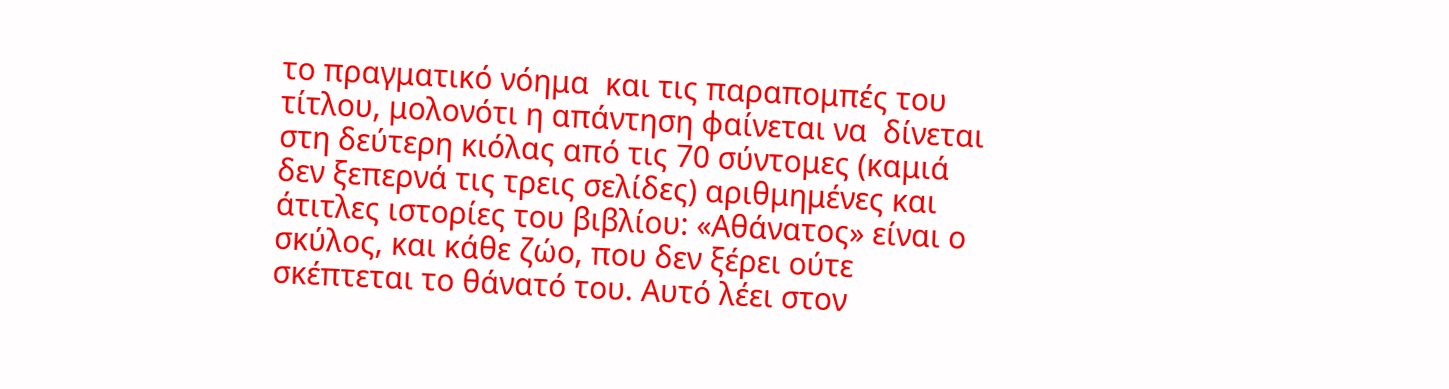το πραγματικό νόημα  και τις παραπομπές του τίτλου, μολονότι η απάντηση φαίνεται να  δίνεται στη δεύτερη κιόλας από τις 70 σύντομες (καμιά δεν ξεπερνά τις τρεις σελίδες) αριθμημένες και άτιτλες ιστορίες του βιβλίου: «Αθάνατος» είναι ο σκύλος, και κάθε ζώο, που δεν ξέρει ούτε σκέπτεται το θάνατό του. Αυτό λέει στον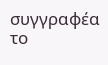συγγραφέα το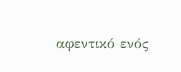αφεντικό ενός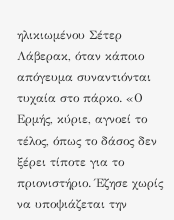ηλικιωμένου Σέτερ Λάβερακ, όταν κάποιο απόγευμα συναντιόνται τυχαία στο πάρκο. «Ο Ερμής, κύριε, αγνοεί το τέλος, όπως το δάσος δεν ξέρει τίποτε για το πριονιστήριο. Έζησε χωρίς να υποψιάζεται την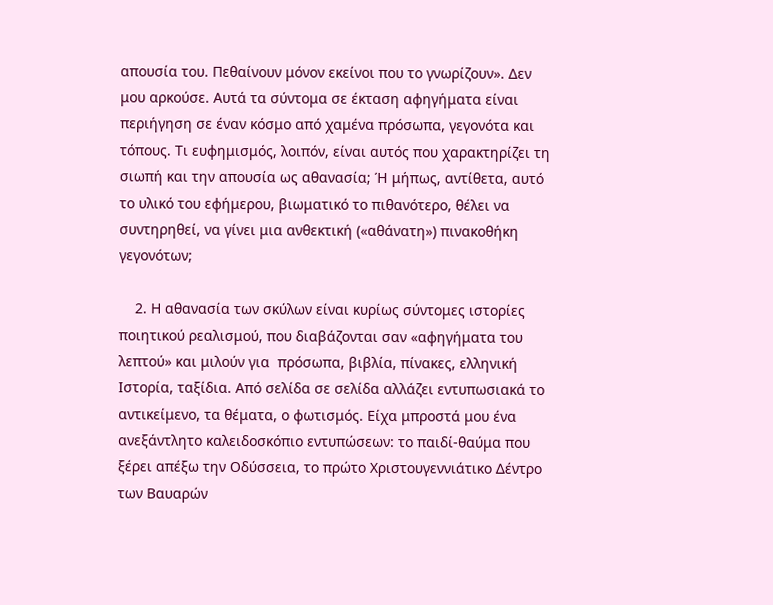απουσία του. Πεθαίνουν μόνον εκείνοι που το γνωρίζουν». Δεν μου αρκούσε. Αυτά τα σύντομα σε έκταση αφηγήματα είναι περιήγηση σε έναν κόσμο από χαμένα πρόσωπα, γεγονότα και τόπους. Τι ευφημισμός, λοιπόν, είναι αυτός που χαρακτηρίζει τη σιωπή και την απουσία ως αθανασία; Ή μήπως, αντίθετα, αυτό το υλικό του εφήμερου, βιωματικό το πιθανότερο, θέλει να συντηρηθεί, να γίνει μια ανθεκτική («αθάνατη») πινακοθήκη γεγονότων;

    2. Η αθανασία των σκύλων είναι κυρίως σύντομες ιστορίες ποιητικού ρεαλισμού, που διαβάζονται σαν «αφηγήματα του λεπτού» και μιλούν για  πρόσωπα, βιβλία, πίνακες, ελληνική Ιστορία, ταξίδια. Από σελίδα σε σελίδα αλλάζει εντυπωσιακά το αντικείμενο, τα θέματα, ο φωτισμός. Είχα μπροστά μου ένα ανεξάντλητο καλειδοσκόπιο εντυπώσεων: το παιδί-θαύμα που ξέρει απέξω την Οδύσσεια, το πρώτο Χριστουγεννιάτικο Δέντρο των Βαυαρών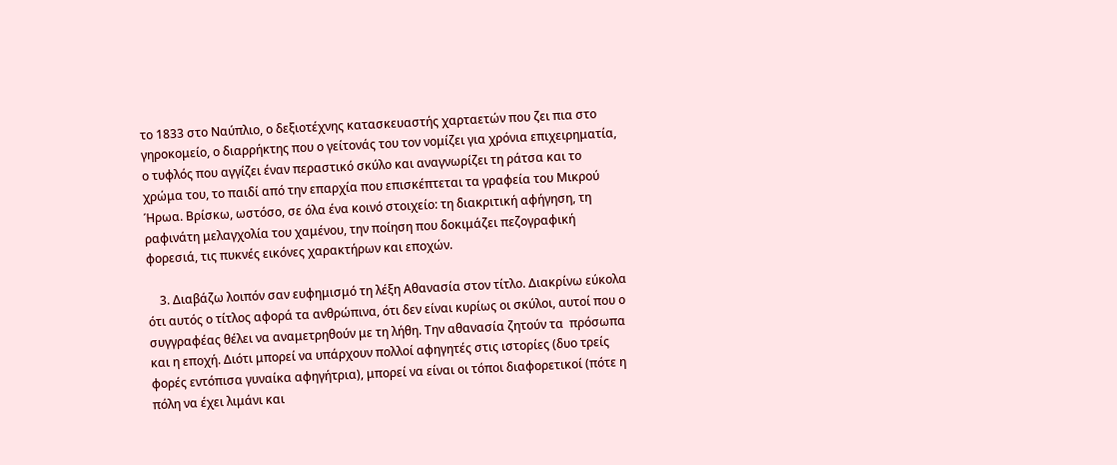το 1833 στο Ναύπλιο, ο δεξιοτέχνης κατασκευαστής χαρταετών που ζει πια στο γηροκομείο, ο διαρρήκτης που ο γείτονάς του τον νομίζει για χρόνια επιχειρηματία, ο τυφλός που αγγίζει έναν περαστικό σκύλο και αναγνωρίζει τη ράτσα και το χρώμα του, το παιδί από την επαρχία που επισκέπτεται τα γραφεία του Μικρού Ήρωα. Βρίσκω, ωστόσο, σε όλα ένα κοινό στοιχείο: τη διακριτική αφήγηση, τη ραφινάτη μελαγχολία του χαμένου, την ποίηση που δοκιμάζει πεζογραφική φορεσιά, τις πυκνές εικόνες χαρακτήρων και εποχών.

    3. Διαβάζω λοιπόν σαν ευφημισμό τη λέξη Αθανασία στον τίτλο. Διακρίνω εύκολα ότι αυτός ο τίτλος αφορά τα ανθρώπινα, ότι δεν είναι κυρίως οι σκύλοι, αυτοί που ο συγγραφέας θέλει να αναμετρηθούν με τη λήθη. Tην αθανασία ζητούν τα  πρόσωπα  και η εποχή. Διότι μπορεί να υπάρχουν πολλοί αφηγητές στις ιστορίες (δυο τρείς φορές εντόπισα γυναίκα αφηγήτρια), μπορεί να είναι οι τόποι διαφορετικοί (πότε η πόλη να έχει λιμάνι και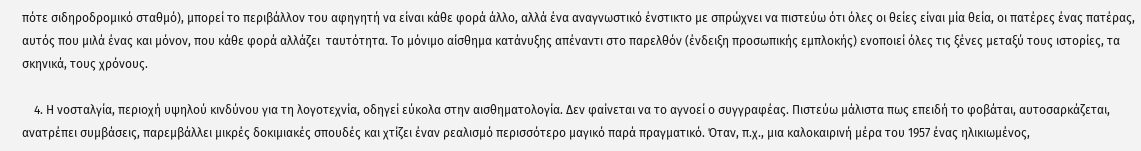πότε σιδηροδρομικό σταθμό), μπορεί το περιβάλλον του αφηγητή να είναι κάθε φορά άλλο, αλλά ένα αναγνωστικό ένστικτο με σπρώχνει να πιστεύω ότι όλες οι θείες είναι μία θεία, οι πατέρες ένας πατέρας, αυτός που μιλά ένας και μόνον, που κάθε φορά αλλάζει  ταυτότητα. Το μόνιμο αίσθημα κατάνυξης απέναντι στο παρελθόν (ένδειξη προσωπικής εμπλοκής) ενοποιεί όλες τις ξένες μεταξύ τους ιστορίες, τα σκηνικά, τους χρόνους.

    4. Η νοσταλγία, περιοχή υψηλού κινδύνου για τη λογοτεχνία, οδηγεί εύκολα στην αισθηματολογία. Δεν φαίνεται να το αγνοεί ο συγγραφέας. Πιστεύω μάλιστα πως επειδή το φοβάται, αυτοσαρκάζεται, ανατρέπει συμβάσεις, παρεμβάλλει μικρές δοκιμιακές σπουδές και χτίζει έναν ρεαλισμό περισσότερο μαγικό παρά πραγματικό. Όταν, π.χ., μια καλοκαιρινή μέρα του 1957 ένας ηλικιωμένος,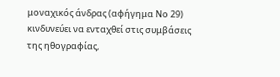μοναχικός άνδρας (αφήγημα Νο 29) κινδυνεύει να ενταχθεί στις συμβάσεις της ηθογραφίας,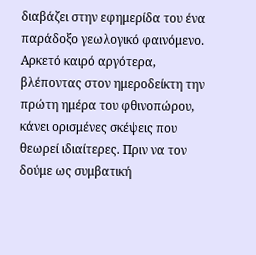διαβάζει στην εφημερίδα του ένα παράδοξο γεωλογικό φαινόμενο. Αρκετό καιρό αργότερα, βλέποντας στον ημεροδείκτη την πρώτη ημέρα του φθινοπώρου, κάνει ορισμένες σκέψεις που θεωρεί ιδιαίτερες. Πριν να τον δούμε ως συμβατική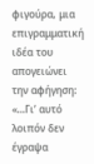φιγούρα, μια επιγραμματική ιδέα του απογειώνει την αφήγηση: «…Γι’ αυτό λοιπόν δεν έγραψα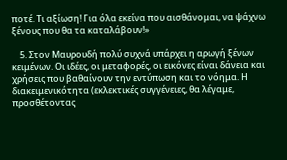ποτέ. Τι αξίωση! Για όλα εκείνα που αισθάνομαι, να ψάχνω ξένους που θα τα καταλάβουν!»

    5. Στον Μαυρουδή πολύ συχνά υπάρχει η αρωγή ξένων κειμένων. Οι ιδέες, οι μεταφορές, οι εικόνες είναι δάνεια και χρήσεις που βαθαίνουν την εντύπωση και το νόημα. Η διακειμενικότητα (εκλεκτικές συγγένειες, θα λέγαμε, προσθέτοντας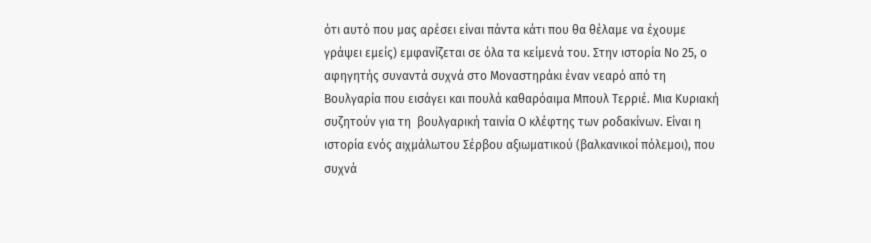ότι αυτό που μας αρέσει είναι πάντα κάτι που θα θέλαμε να έχουμε γράψει εμείς) εμφανίζεται σε όλα τα κείμενά του. Στην ιστορία Νο 25, ο αφηγητής συναντά συχνά στο Μοναστηράκι έναν νεαρό από τη Βουλγαρία που εισάγει και πουλά καθαρόαιμα Μπουλ Τερριέ. Μια Κυριακή συζητούν για τη  βουλγαρική ταινία Ο κλέφτης των ροδακίνων. Είναι η ιστορία ενός αιχμάλωτου Σέρβου αξιωματικού (βαλκανικοί πόλεμοι), που συχνά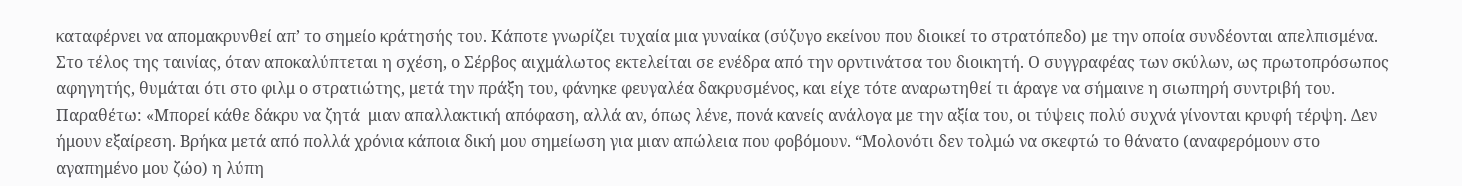καταφέρνει να απομακρυνθεί απ’ το σημείο κράτησής του. Κάποτε γνωρίζει τυχαία μια γυναίκα (σύζυγο εκείνου που διοικεί το στρατόπεδο) με την οποία συνδέονται απελπισμένα. Στο τέλος της ταινίας, όταν αποκαλύπτεται η σχέση, ο Σέρβος αιχμάλωτος εκτελείται σε ενέδρα από την ορντινάτσα του διοικητή. Ο συγγραφέας των σκύλων, ως πρωτοπρόσωπος αφηγητής, θυμάται ότι στο φιλμ ο στρατιώτης, μετά την πράξη του, φάνηκε φευγαλέα δακρυσμένος, και είχε τότε αναρωτηθεί τι άραγε να σήμαινε η σιωπηρή συντριβή του. Παραθέτω: «Μπορεί κάθε δάκρυ να ζητά  μιαν απαλλακτική απόφαση, αλλά αν, όπως λένε, πονά κανείς ανάλογα με την αξία του, οι τύψεις πολύ συχνά γίνονται κρυφή τέρψη. Δεν ήμουν εξαίρεση. Βρήκα μετά από πολλά χρόνια κάποια δική μου σημείωση για μιαν απώλεια που φοβόμουν. “Μολονότι δεν τολμώ να σκεφτώ το θάνατο (αναφερόμουν στο αγαπημένο μου ζώο) η λύπη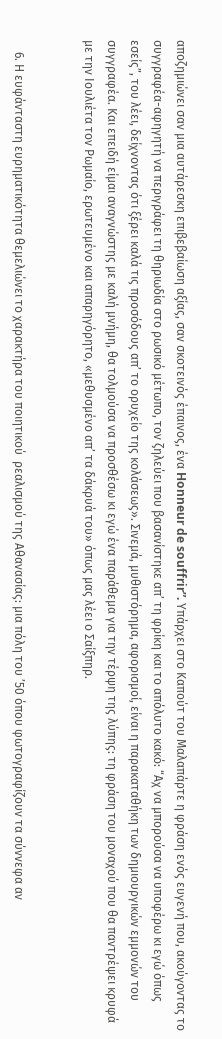αποζημιώνει σαν μια αυτάρεσκη επιβεβαίωση αξίας, σαν σκοτεινός έπαινος, ένα Honneur de souffrir”. Yπάρχει στο Καπούτ του Μαλαπάρτε η φράση ενός ευγενή που, ακούγοντας το συγγραφέα-αφηγητή να περιγράφει τη θηριωδία στο ρωσικό μέτωπο, τον ζηλεύει που βασανίστηκε απ’ τη φρίκη και το απόλυτο κακό: “Αχ να μπορούσα να υποφέρω κι εγώ όπως εσείς”, του λέει, δείχνοντας ότι ξέρει καλά τις προσόδους απ’ το ορυχείο της κολάσεως». Σινεμά, μυθιστόρημα, αφορισμοί, είναι η παρακαταθήκη των δημιουργικών εμμονών του συγγραφέα. Και επειδή είμαι αναγνώστης με καλή μνήμη, θα τολμούσα να προσθέσω κι εγώ ένα παράθεμα για την τέρψη της λύπης: τη φράση του μοναχού που θα παντρέψει κρυφά με την Ιουλιέτα τον Ρωμαίο, ερωτευμένο και απαρηγόρητο, «μεθυσμένο απ’ τα δάκρυά του» όπως μας λέει ο Σαίξπηρ.


    6. Η ευφάνταστη ευρηματικότητα θεμελιώνει το χαρακτήρα του ποιητικού  ρεαλισμού της Αθανασίας: μια πόλη του ’50 όπου φωτογραφίζουν τα σύννεφα αν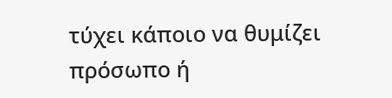τύχει κάποιο να θυμίζει πρόσωπο ή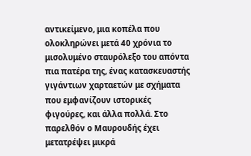αντικείμενο, μια κοπέλα που ολοκληρώνει μετά 40 χρόνια το μισολυμένο σταυρόλεξο του απόντα πια πατέρα της, ένας κατασκευαστής γιγάντιων χαρταετών με σχήματα που εμφανίζουν ιστορικές φιγούρες, και άλλα πολλά. Στο παρελθόν ο Μαυρουδής έχει μετατρέψει μικρά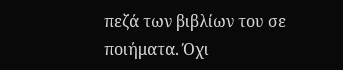πεζά των βιβλίων του σε ποιήματα. Όχι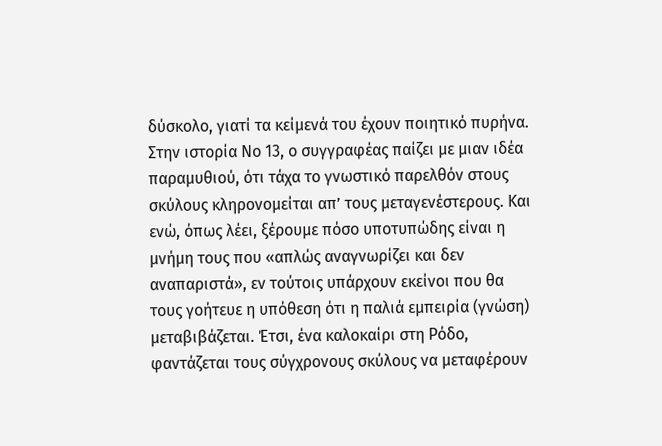δύσκολο, γιατί τα κείμενά του έχουν ποιητικό πυρήνα. Στην ιστορία Νο 13, ο συγγραφέας παίζει με μιαν ιδέα παραμυθιού, ότι τάχα το γνωστικό παρελθόν στους σκύλους κληρονομείται απ’ τους μεταγενέστερους. Και ενώ, όπως λέει, ξέρουμε πόσο υποτυπώδης είναι η μνήμη τους που «απλώς αναγνωρίζει και δεν αναπαριστά», εν τούτοις υπάρχουν εκείνοι που θα τους γοήτευε η υπόθεση ότι η παλιά εμπειρία (γνώση) μεταβιβάζεται. Έτσι, ένα καλοκαίρι στη Ρόδο, φαντάζεται τους σύγχρονους σκύλους να μεταφέρουν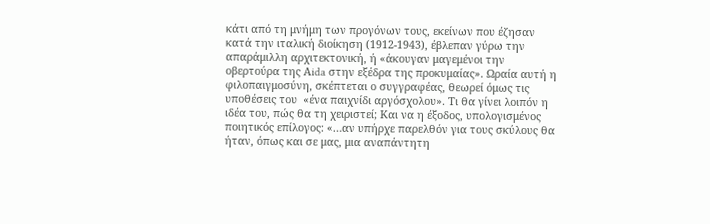κάτι από τη μνήμη των προγόνων τους, εκείνων που έζησαν κατά την ιταλική διοίκηση (1912-1943), έβλεπαν γύρω την απαράμιλλη αρχιτεκτονική, ή «άκουγαν μαγεμένοι την οβερτούρα της Αida στην εξέδρα της προκυμαίας». Ωραία αυτή η φιλοπαιγμοσύνη, σκέπτεται ο συγγραφέας, θεωρεί όμως τις υποθέσεις του  «ένα παιχνίδι αργόσχολου». Τι θα γίνει λοιπόν η ιδέα του, πώς θα τη χειριστεί; Και να η έξοδος, υπολογισμένος ποιητικός επίλογος: «…αν υπήρχε παρελθόν για τους σκύλους θα ήταν, όπως και σε μας, μια αναπάντητη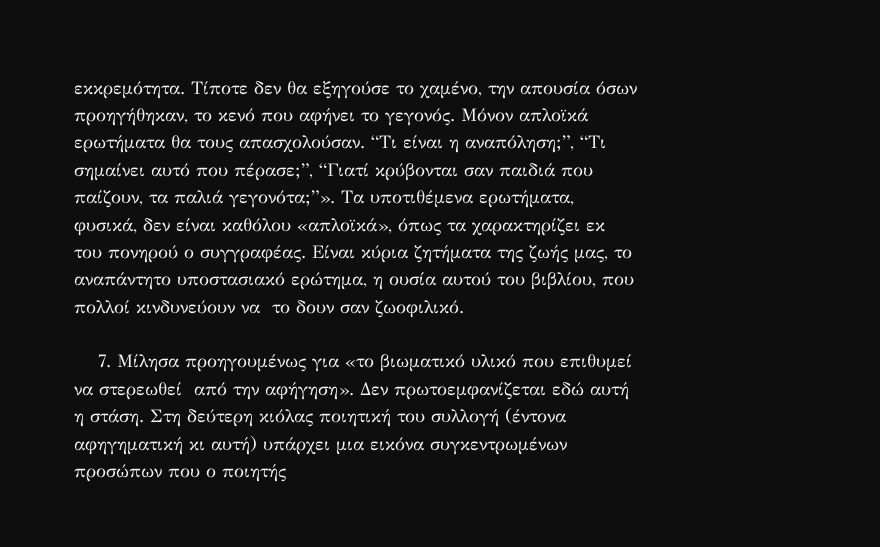εκκρεμότητα. Τίποτε δεν θα εξηγούσε το χαμένο, την απουσία όσων προηγήθηκαν, το κενό που αφήνει το γεγονός. Μόνον απλοϊκά ερωτήματα θα τους απασχολούσαν. “Τι είναι η αναπόληση;”, “Τι σημαίνει αυτό που πέρασε;”, “Γιατί κρύβονται σαν παιδιά που παίζουν, τα παλιά γεγονότα;”». Τα υποτιθέμενα ερωτήματα, φυσικά, δεν είναι καθόλου «απλοϊκά», όπως τα χαρακτηρίζει εκ του πονηρού ο συγγραφέας. Είναι κύρια ζητήματα της ζωής μας, το αναπάντητο υποστασιακό ερώτημα, η ουσία αυτού του βιβλίου, που πολλοί κινδυνεύουν να  το δουν σαν ζωοφιλικό.

    7. Μίλησα προηγουμένως για «το βιωματικό υλικό που επιθυμεί να στερεωθεί  από την αφήγηση». Δεν πρωτοεμφανίζεται εδώ αυτή η στάση. Στη δεύτερη κιόλας ποιητική του συλλογή (έντονα αφηγηματική κι αυτή) υπάρχει μια εικόνα συγκεντρωμένων προσώπων που ο ποιητής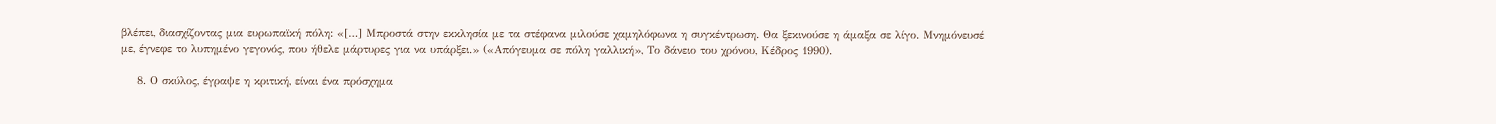βλέπει, διασχίζοντας μια ευρωπαϊκή πόλη: «[…] Μπροστά στην εκκλησία με τα στέφανα μιλούσε χαμηλόφωνα η συγκέντρωση. Θα ξεκινούσε η άμαξα σε λίγο. Μνημόνευσέ με, έγνεφε το λυπημένο γεγονός, που ήθελε μάρτυρες για να υπάρξει.» («Απόγευμα σε πόλη γαλλική», Το δάνειο του χρόνου, Κέδρος 1990).

    8. Ο σκύλος, έγραψε η κριτική, είναι ένα πρόσχημα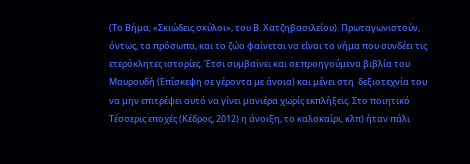(Το Βήμα, «Σκιώδεις σκύλοι», του Β. Χατζηβασιλείου). Πρωταγωνιστούν, όντως, τα πρόσωπα, και το ζώο φαίνεται να είναι το νήμα που συνδέει τις ετερόκλητες ιστορίες. Έτσι συμβαίνει και σε προηγούμενα βιβλία του Μαυρουδή (Επίσκεψη σε γέροντα με άνοια) και μένει στη  δεξιοτεχνία του να μην επιτρέψει αυτό να γίνει μανιέρα χωρίς εκπλήξεις. Στο ποιητικό Τέσσερις εποχές (Κέδρος, 2012) η άνοιξη, το καλοκαίρι, κλπ) ήταν πάλι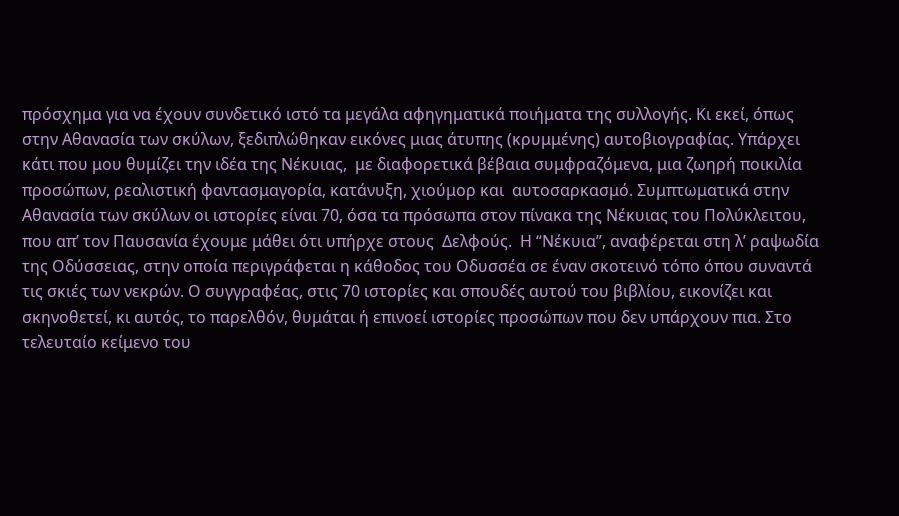πρόσχημα για να έχουν συνδετικό ιστό τα μεγάλα αφηγηματικά ποιήματα της συλλογής. Κι εκεί, όπως στην Αθανασία των σκύλων, ξεδιπλώθηκαν εικόνες μιας άτυπης (κρυμμένης) αυτοβιογραφίας. Υπάρχει κάτι που μου θυμίζει την ιδέα της Νέκυιας,  με διαφορετικά βέβαια συμφραζόμενα, μια ζωηρή ποικιλία προσώπων, ρεαλιστική φαντασμαγορία, κατάνυξη, χιούμορ και  αυτοσαρκασμό. Συμπτωματικά στην Αθανασία των σκύλων οι ιστορίες είναι 70, όσα τα πρόσωπα στον πίνακα της Νέκυιας του Πολύκλειτου, που απ’ τον Παυσανία έχουμε μάθει ότι υπήρχε στους  Δελφούς.  Η “Νέκυια”, αναφέρεται στη λ’ ραψωδία της Οδύσσειας, στην οποία περιγράφεται η κάθοδος του Οδυσσέα σε έναν σκοτεινό τόπο όπου συναντά τις σκιές των νεκρών. Ο συγγραφέας, στις 70 ιστορίες και σπουδές αυτού του βιβλίου, εικονίζει και σκηνοθετεί, κι αυτός, το παρελθόν, θυμάται ή επινοεί ιστορίες προσώπων που δεν υπάρχουν πια. Στο τελευταίο κείμενο του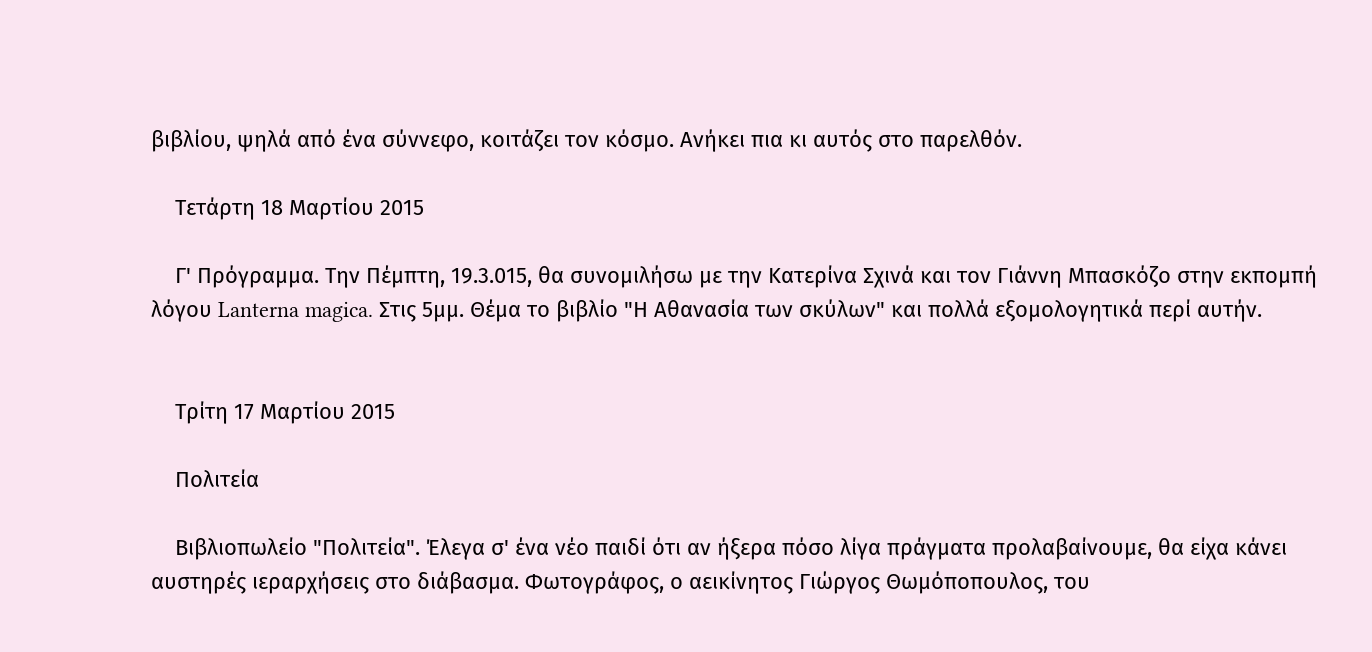βιβλίου, ψηλά από ένα σύννεφο, κοιτάζει τον κόσμο. Ανήκει πια κι αυτός στο παρελθόν.

    Τετάρτη 18 Μαρτίου 2015

    Γ' Πρόγραμμα. Την Πέμπτη, 19.3.015, θα συνομιλήσω με την Κατερίνα Σχινά και τον Γιάννη Μπασκόζο στην εκπομπή λόγου Lanterna magica. Στις 5μμ. Θέμα το βιβλίο "Η Αθανασία των σκύλων" και πολλά εξομολογητικά περί αυτήν.


    Τρίτη 17 Μαρτίου 2015

    Πολιτεία

    Βιβλιοπωλείο "Πολιτεία". Έλεγα σ' ένα νέο παιδί ότι αν ήξερα πόσο λίγα πράγματα προλαβαίνουμε, θα είχα κάνει αυστηρές ιεραρχήσεις στο διάβασμα. Φωτογράφος, ο αεικίνητος Γιώργος Θωμόποπουλος, του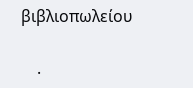βιβλιοπωλείου


    ·